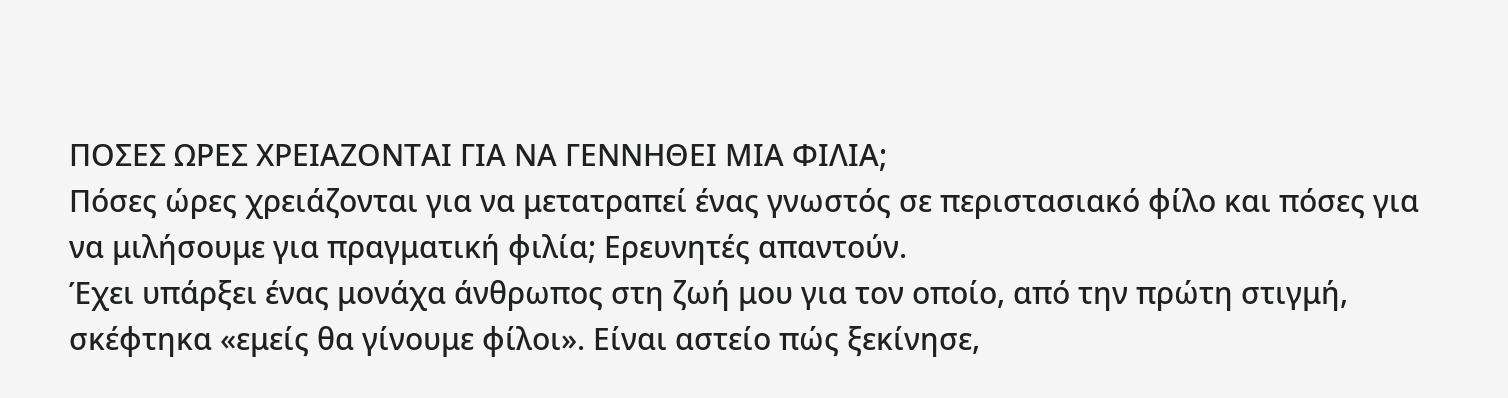ΠΟΣΕΣ ΩΡΕΣ ΧΡΕΙΑΖΟΝΤΑΙ ΓΙΑ ΝΑ ΓΕΝΝΗΘΕΙ ΜΙΑ ΦΙΛΙΑ;
Πόσες ώρες χρειάζονται για να μετατραπεί ένας γνωστός σε περιστασιακό φίλο και πόσες για να μιλήσουμε για πραγματική φιλία; Ερευνητές απαντούν.
Έχει υπάρξει ένας μονάχα άνθρωπος στη ζωή μου για τον οποίο, από την πρώτη στιγμή, σκέφτηκα «εμείς θα γίνουμε φίλοι». Είναι αστείο πώς ξεκίνησε,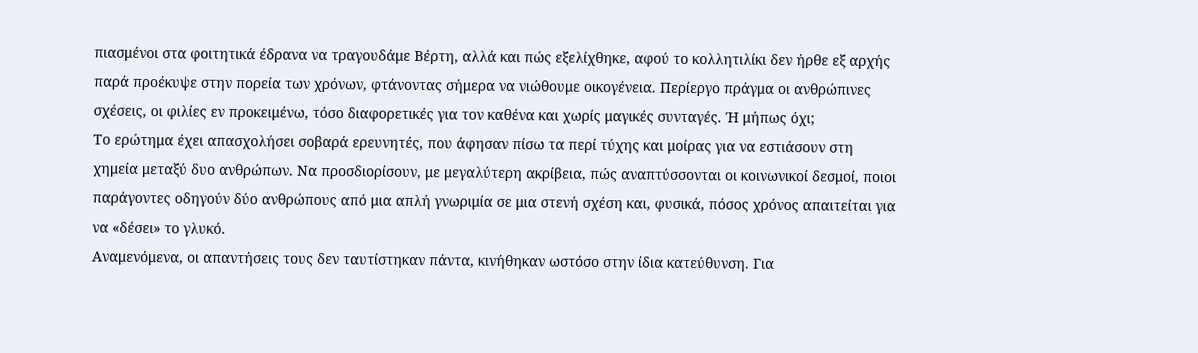πιασμένοι στα φοιτητικά έδρανα να τραγουδάμε Βέρτη, αλλά και πώς εξελίχθηκε, αφού το κολλητιλίκι δεν ήρθε εξ αρχής παρά προέκυψε στην πορεία των χρόνων, φτάνοντας σήμερα να νιώθουμε οικογένεια. Περίεργο πράγμα οι ανθρώπινες σχέσεις, οι φιλίες εν προκειμένω, τόσο διαφορετικές για τον καθένα και χωρίς μαγικές συνταγές. Ή μήπως όχι;
Το ερώτημα έχει απασχολήσει σοβαρά ερευνητές, που άφησαν πίσω τα περί τύχης και μοίρας για να εστιάσουν στη χημεία μεταξύ δυο ανθρώπων. Να προσδιορίσουν, με μεγαλύτερη ακρίβεια, πώς αναπτύσσονται οι κοινωνικοί δεσμοί, ποιοι παράγοντες οδηγούν δύο ανθρώπους από μια απλή γνωριμία σε μια στενή σχέση και, φυσικά, πόσος χρόνος απαιτείται για να «δέσει» το γλυκό.
Αναμενόμενα, οι απαντήσεις τους δεν ταυτίστηκαν πάντα, κινήθηκαν ωστόσο στην ίδια κατεύθυνση. Για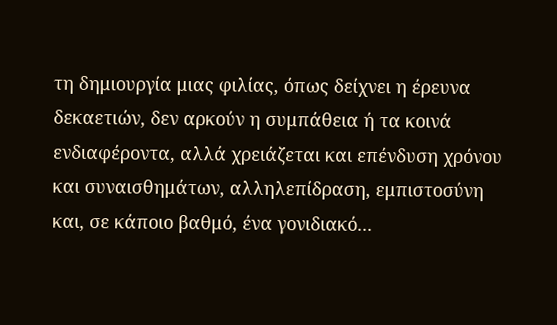τη δημιουργία μιας φιλίας, όπως δείχνει η έρευνα δεκαετιών, δεν αρκούν η συμπάθεια ή τα κοινά ενδιαφέροντα, αλλά χρειάζεται και επένδυση χρόνου και συναισθημάτων, αλληλεπίδραση, εμπιστοσύνη και, σε κάποιο βαθμό, ένα γονιδιακό...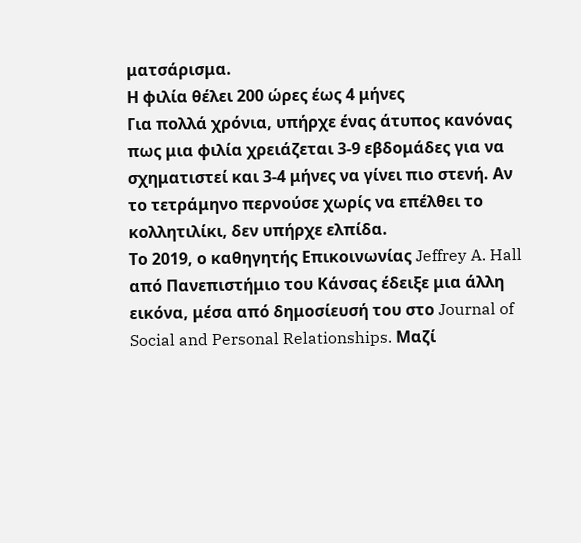ματσάρισμα.
Η φιλία θέλει 200 ώρες έως 4 μήνες
Για πολλά χρόνια, υπήρχε ένας άτυπος κανόνας πως μια φιλία χρειάζεται 3-9 εβδομάδες για να σχηματιστεί και 3-4 μήνες να γίνει πιο στενή. Αν το τετράμηνο περνούσε χωρίς να επέλθει το κολλητιλίκι, δεν υπήρχε ελπίδα.
Το 2019, ο καθηγητής Επικοινωνίας Jeffrey A. Hall από Πανεπιστήμιο του Κάνσας έδειξε μια άλλη εικόνα, μέσα από δημοσίευσή του στο Journal of Social and Personal Relationships. Μαζί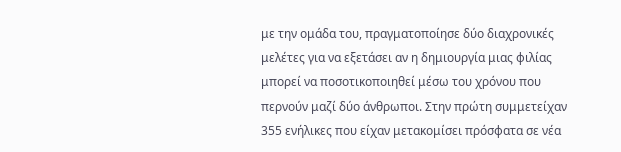με την ομάδα του, πραγματοποίησε δύο διαχρονικές μελέτες για να εξετάσει αν η δημιουργία μιας φιλίας μπορεί να ποσοτικοποιηθεί μέσω του χρόνου που περνούν μαζί δύο άνθρωποι. Στην πρώτη συμμετείχαν 355 ενήλικες που είχαν μετακομίσει πρόσφατα σε νέα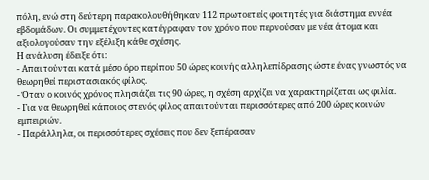πόλη, ενώ στη δεύτερη παρακολουθήθηκαν 112 πρωτοετείς φοιτητές για διάστημα εννέα εβδομάδων. Οι συμμετέχοντες κατέγραφαν τον χρόνο που περνούσαν με νέα άτομα και αξιολογούσαν την εξέλιξη κάθε σχέσης.
Η ανάλυση έδειξε ότι:
- Απαιτούνται κατά μέσο όρο περίπου 50 ώρες κοινής αλληλεπίδρασης ώστε ένας γνωστός να θεωρηθεί περιστασιακός φίλος.
- Όταν ο κοινός χρόνος πλησιάζει τις 90 ώρες, η σχέση αρχίζει να χαρακτηρίζεται ως φιλία.
- Για να θεωρηθεί κάποιος στενός φίλος απαιτούνται περισσότερες από 200 ώρες κοινών εμπειριών.
- Παράλληλα, οι περισσότερες σχέσεις που δεν ξεπέρασαν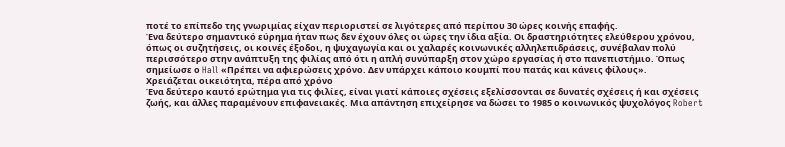ποτέ το επίπεδο της γνωριμίας είχαν περιοριστεί σε λιγότερες από περίπου 30 ώρες κοινής επαφής.
Ένα δεύτερο σημαντικό εύρημα ήταν πως δεν έχουν όλες οι ώρες την ίδια αξία. Οι δραστηριότητες ελεύθερου χρόνου, όπως οι συζητήσεις, οι κοινές έξοδοι, η ψυχαγωγία και οι χαλαρές κοινωνικές αλληλεπιδράσεις, συνέβαλαν πολύ περισσότερο στην ανάπτυξη της φιλίας από ότι η απλή συνύπαρξη στον χώρο εργασίας ή στο πανεπιστήμιο. Όπως σημείωσε ο Hall «Πρέπει να αφιερώσεις χρόνο. Δεν υπάρχει κάποιο κουμπί που πατάς και κάνεις φίλους».
Χρειάζεται οικειότητα, πέρα από χρόνο
Ένα δεύτερο καυτό ερώτημα για τις φιλίες, είναι γιατί κάποιες σχέσεις εξελίσσονται σε δυνατές σχέσεις ή και σχέσεις ζωής, και άλλες παραμένουν επιφανειακές. Μια απάντηση επιχείρησε να δώσει το 1985 ο κοινωνικός ψυχολόγος Robert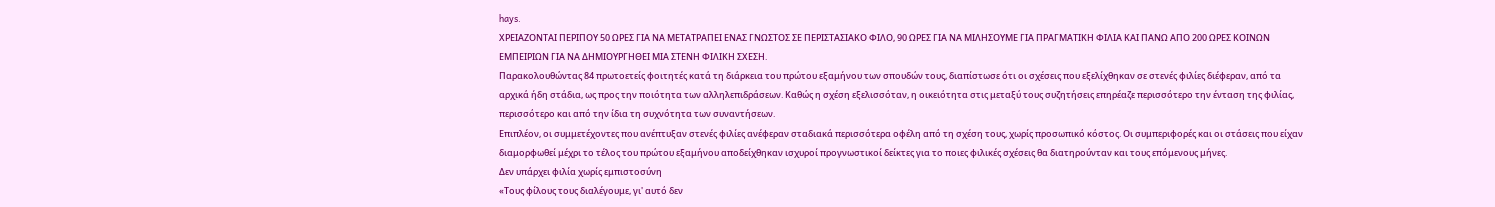hays.
ΧΡΕΙΑΖΟΝΤΑΙ ΠΕΡΙΠΟΥ 50 ΩΡΕΣ ΓΙΑ ΝΑ ΜΕΤΑΤΡΑΠΕΙ ΕΝΑΣ ΓΝΩΣΤΟΣ ΣΕ ΠΕΡΙΣΤΑΣΙΑΚΟ ΦΙΛΟ, 90 ΩΡΕΣ ΓΙΑ ΝΑ ΜΙΛΗΣΟΥΜΕ ΓΙΑ ΠΡΑΓΜΑΤΙΚΗ ΦΙΛΙΑ ΚΑΙ ΠΑΝΩ ΑΠΟ 200 ΩΡΕΣ ΚΟΙΝΩΝ ΕΜΠΕΙΡΙΩΝ ΓΙΑ ΝΑ ΔΗΜΙΟΥΡΓΗΘΕΙ ΜΙΑ ΣΤΕΝΗ ΦΙΛΙΚΗ ΣΧΕΣΗ.
Παρακολουθώντας 84 πρωτοετείς φοιτητές κατά τη διάρκεια του πρώτου εξαμήνου των σπουδών τους, διαπίστωσε ότι οι σχέσεις που εξελίχθηκαν σε στενές φιλίες διέφεραν, από τα αρχικά ήδη στάδια, ως προς την ποιότητα των αλληλεπιδράσεων. Καθώς η σχέση εξελισσόταν, η οικειότητα στις μεταξύ τους συζητήσεις επηρέαζε περισσότερο την ένταση της φιλίας, περισσότερο και από την ίδια τη συχνότητα των συναντήσεων.
Επιπλέον, οι συμμετέχοντες που ανέπτυξαν στενές φιλίες ανέφεραν σταδιακά περισσότερα οφέλη από τη σχέση τους, χωρίς προσωπικό κόστος. Οι συμπεριφορές και οι στάσεις που είχαν διαμορφωθεί μέχρι το τέλος του πρώτου εξαμήνου αποδείχθηκαν ισχυροί προγνωστικοί δείκτες για το ποιες φιλικές σχέσεις θα διατηρούνταν και τους επόμενους μήνες.
Δεν υπάρχει φιλία χωρίς εμπιστοσύνη
«Τους φίλους τους διαλέγουμε, γι' αυτό δεν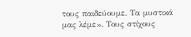τους παιδεύουμε. Τα μυστικά μας λέμε». Τους στίχους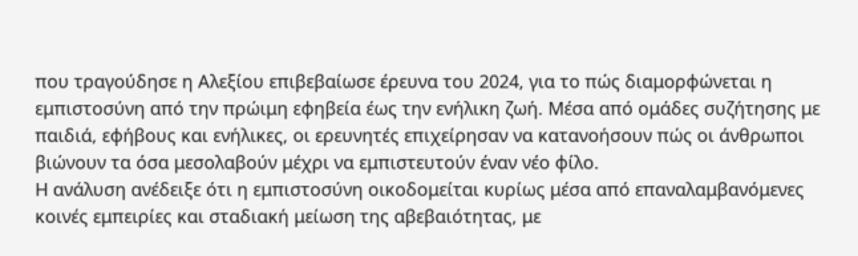που τραγούδησε η Αλεξίου επιβεβαίωσε έρευνα του 2024, για το πώς διαμορφώνεται η εμπιστοσύνη από την πρώιμη εφηβεία έως την ενήλικη ζωή. Μέσα από ομάδες συζήτησης με παιδιά, εφήβους και ενήλικες, οι ερευνητές επιχείρησαν να κατανοήσουν πώς οι άνθρωποι βιώνουν τα όσα μεσολαβούν μέχρι να εμπιστευτούν έναν νέο φίλο.
Η ανάλυση ανέδειξε ότι η εμπιστοσύνη οικοδομείται κυρίως μέσα από επαναλαμβανόμενες κοινές εμπειρίες και σταδιακή μείωση της αβεβαιότητας, με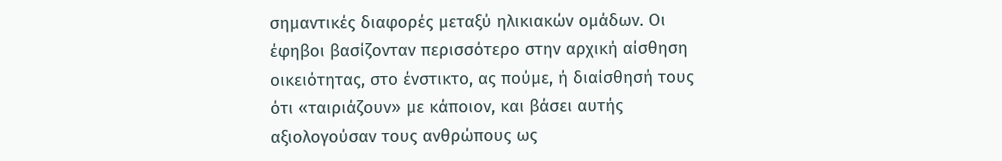σημαντικές διαφορές μεταξύ ηλικιακών ομάδων. Οι έφηβοι βασίζονταν περισσότερο στην αρχική αίσθηση οικειότητας, στο ένστικτο, ας πούμε, ή διαίσθησή τους ότι «ταιριάζουν» με κάποιον, και βάσει αυτής αξιολογούσαν τους ανθρώπους ως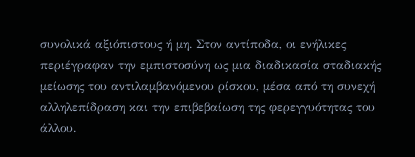συνολικά αξιόπιστους ή μη. Στον αντίποδα, οι ενήλικες περιέγραφαν την εμπιστοσύνη ως μια διαδικασία σταδιακής μείωσης του αντιλαμβανόμενου ρίσκου, μέσα από τη συνεχή αλληλεπίδραση και την επιβεβαίωση της φερεγγυότητας του άλλου.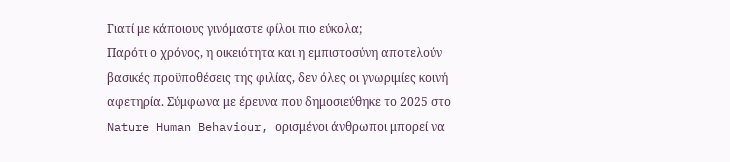Γιατί με κάποιους γινόμαστε φίλοι πιο εύκολα;
Παρότι ο χρόνος, η οικειότητα και η εμπιστοσύνη αποτελούν βασικές προϋποθέσεις της φιλίας, δεν όλες οι γνωριμίες κοινή αφετηρία. Σύμφωνα με έρευνα που δημοσιεύθηκε το 2025 στο Nature Human Behaviour, ορισμένοι άνθρωποι μπορεί να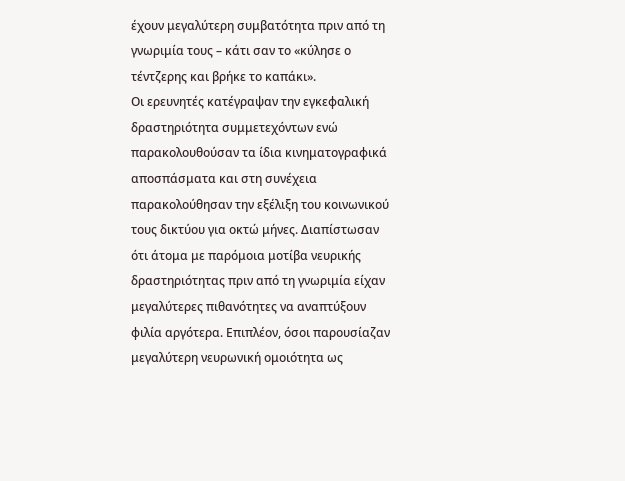έχουν μεγαλύτερη συμβατότητα πριν από τη γνωριμία τους – κάτι σαν το «κύλησε ο τέντζερης και βρήκε το καπάκι».
Οι ερευνητές κατέγραψαν την εγκεφαλική δραστηριότητα συμμετεχόντων ενώ παρακολουθούσαν τα ίδια κινηματογραφικά αποσπάσματα και στη συνέχεια παρακολούθησαν την εξέλιξη του κοινωνικού τους δικτύου για οκτώ μήνες. Διαπίστωσαν ότι άτομα με παρόμοια μοτίβα νευρικής δραστηριότητας πριν από τη γνωριμία είχαν μεγαλύτερες πιθανότητες να αναπτύξουν φιλία αργότερα. Επιπλέον, όσοι παρουσίαζαν μεγαλύτερη νευρωνική ομοιότητα ως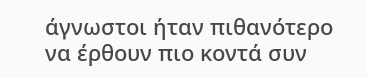άγνωστοι ήταν πιθανότερο να έρθουν πιο κοντά συν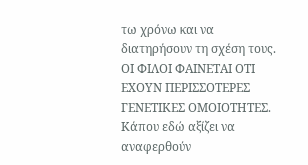τω χρόνω και να διατηρήσουν τη σχέση τους.
ΟΙ ΦΙΛΟΙ ΦΑΙΝΕΤΑΙ ΟΤΙ ΕΧΟΥΝ ΠΕΡΙΣΣΟΤΕΡΕΣ ΓΕΝΕΤΙΚΕΣ ΟΜΟΙΟΤΗΤΕΣ.
Κάπου εδώ αξίζει να αναφερθούν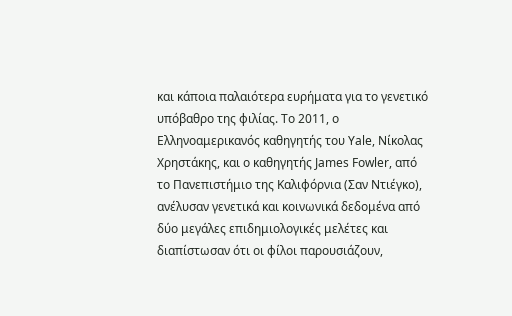και κάποια παλαιότερα ευρήματα για το γενετικό υπόβαθρο της φιλίας. Το 2011, ο Ελληνοαμερικανός καθηγητής του Yale, Νίκολας Χρηστάκης, και ο καθηγητής James Fowler, από το Πανεπιστήμιο της Καλιφόρνια (Σαν Ντιέγκο), ανέλυσαν γενετικά και κοινωνικά δεδομένα από δύο μεγάλες επιδημιολογικές μελέτες και διαπίστωσαν ότι οι φίλοι παρουσιάζουν,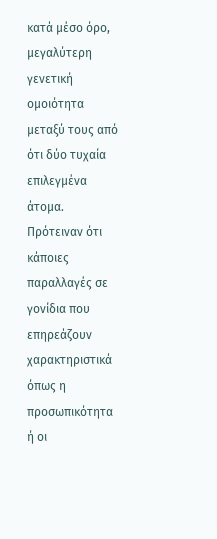κατά μέσο όρο, μεγαλύτερη γενετική ομοιότητα μεταξύ τους από ότι δύο τυχαία επιλεγμένα άτομα.
Πρότειναν ότι κάποιες παραλλαγές σε γονίδια που επηρεάζουν χαρακτηριστικά όπως η προσωπικότητα ή οι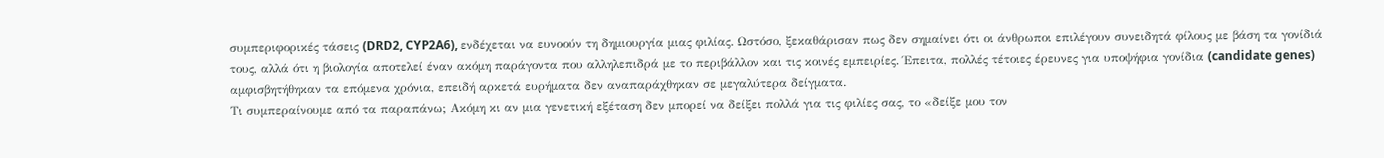συμπεριφορικές τάσεις (DRD2, CYP2A6), ενδέχεται να ευνοούν τη δημιουργία μιας φιλίας. Ωστόσο, ξεκαθάρισαν πως δεν σημαίνει ότι οι άνθρωποι επιλέγουν συνειδητά φίλους με βάση τα γονίδιά τους, αλλά ότι η βιολογία αποτελεί έναν ακόμη παράγοντα που αλληλεπιδρά με το περιβάλλον και τις κοινές εμπειρίες. Έπειτα, πολλές τέτοιες έρευνες για υποψήφια γονίδια (candidate genes) αμφισβητήθηκαν τα επόμενα χρόνια, επειδή αρκετά ευρήματα δεν αναπαράχθηκαν σε μεγαλύτερα δείγματα.
Τι συμπεραίνουμε από τα παραπάνω; Ακόμη κι αν μια γενετική εξέταση δεν μπορεί να δείξει πολλά για τις φιλίες σας, το «δείξε μου τον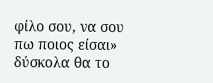φίλο σου, να σου πω ποιος είσαι» δύσκολα θα το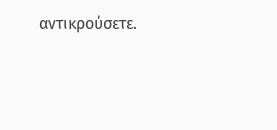αντικρούσετε.